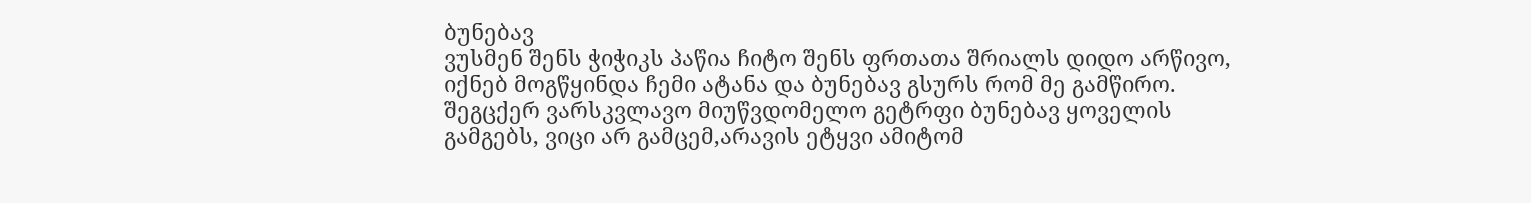ბუნებავ
ვუსმენ შენს ჭიჭიკს პაწია ჩიტო შენს ფრთათა შრიალს დიდო არწივო, იქნებ მოგწყინდა ჩემი ატანა და ბუნებავ გსურს რომ მე გამწირო. შეგცქერ ვარსკვლავო მიუწვდომელო გეტრფი ბუნებავ ყოველის გამგებს, ვიცი არ გამცემ,არავის ეტყვი ამიტომ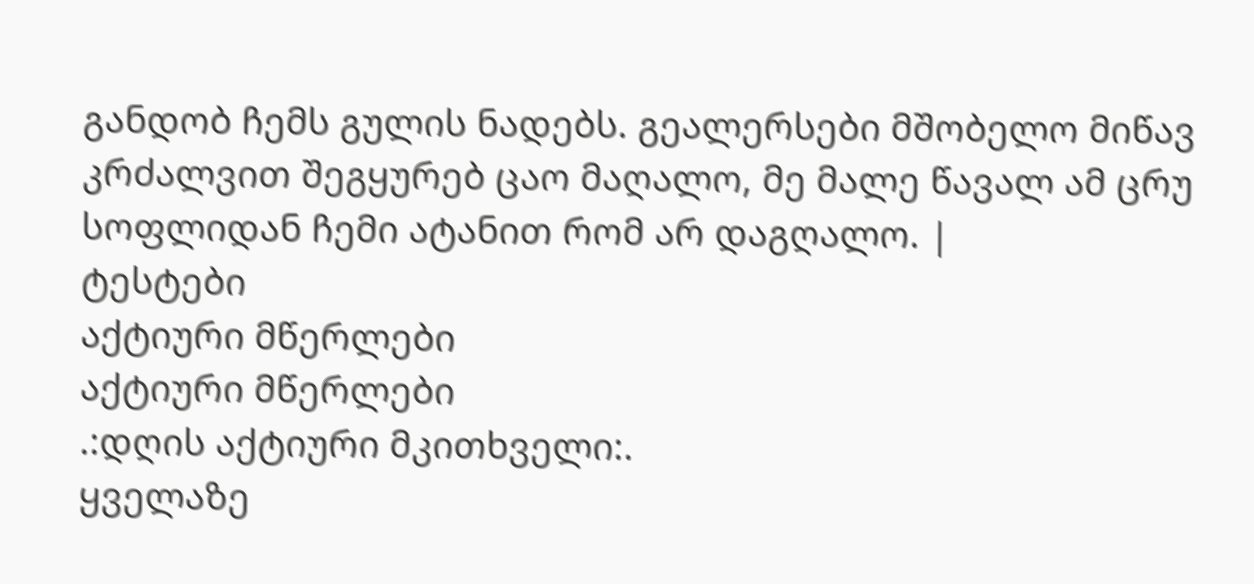განდობ ჩემს გულის ნადებს. გეალერსები მშობელო მიწავ კრძალვით შეგყურებ ცაო მაღალო, მე მალე წავალ ამ ცრუ სოფლიდან ჩემი ატანით რომ არ დაგღალო. |
ტესტები
აქტიური მწერლები
აქტიური მწერლები
.:დღის აქტიური მკითხველი:.
ყველაზე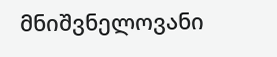მნიშვნელოვანი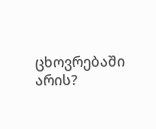ცხოვრებაში არის?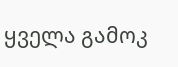ყველა გამოკ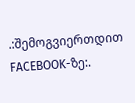.:შემოგვიერთდით FACEBOOK-ზე:.